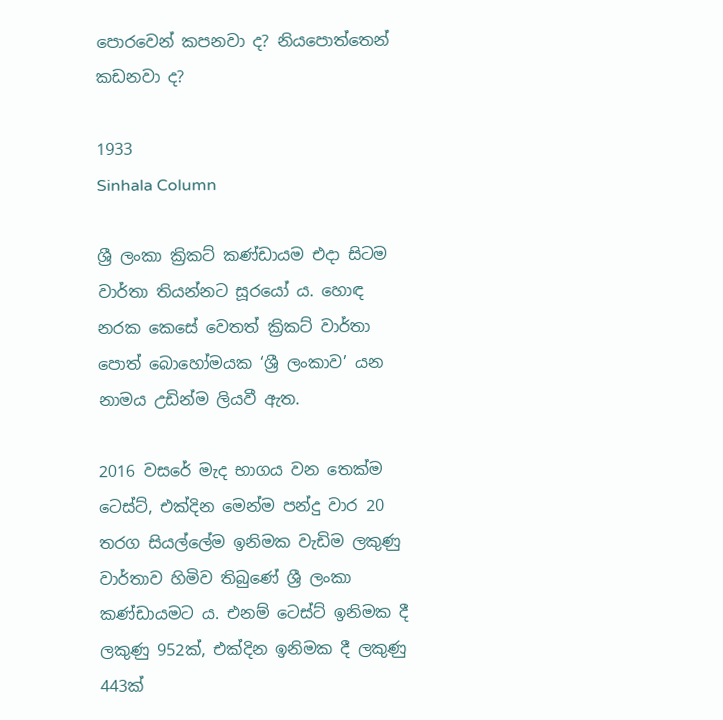පොරවෙන් කපනවා ද? නියපොත්තෙන් කඩනවා ද?

1933
Sinhala Column

ශ්‍රී ලංකා ක්‍රිකට් කණ්ඩායම එදා සිටම වාර්තා තියන්නට සූරයෝ ය. හොඳ නරක කෙසේ වෙතත් ක්‍රිකට් වාර්තා පොත් බොහෝමයක ‘ශ්‍රී ලංකාව’ යන නාමය උඩින්ම ලියවී ඇත.

2016 වසරේ මැද භාගය වන තෙක්ම ටෙස්ට්, එක්දින මෙන්ම පන්දු වාර 20 තරග සියල්ලේම ඉනිමක වැඩිම ලකුණු වාර්තාව හිමිව තිබුණේ ශ්‍රී ලංකා කණ්ඩායමට ය. එනම් ටෙස්ට් ඉනිමක දී ලකුණු 952ක්, එක්දින ඉනිමක දී ලකුණු 443ක්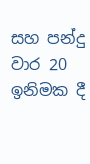සහ පන්දු වාර 20 ඉනිමක දී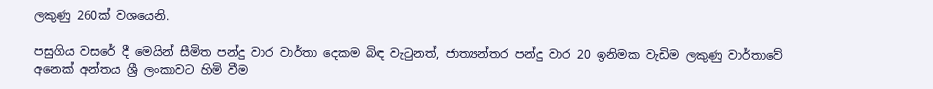ලකුණු 260ක් වශයෙනි.

පසුගිය වසරේ දී මෙයින් සීමිත පන්දු වාර වාර්තා දෙකම බිඳ වැටුනත්, ජාත්‍යන්තර පන්දු වාර 20 ඉනිමක වැඩිම ලකුණු වාර්තාවේ අනෙක් අන්තය ශ්‍රී ලංකාවට හිමි වීම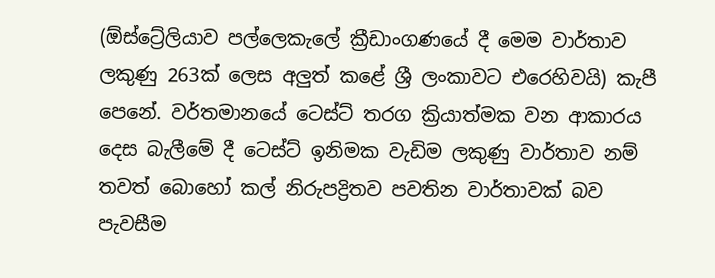(ඕස්ට්‍රේලියාව පල්ලෙකැලේ ක්‍රීඩාංගණයේ දී මෙම වාර්තාව ලකුණු 263ක් ලෙස අලුත් කළේ ශ්‍රී ලංකාවට එරෙහිවයි) කැපී පෙනේ. වර්තමානයේ ටෙස්ට් තරග ක්‍රියාත්මක වන ආකාරය දෙස බැලීමේ දී ටෙස්ට් ඉනිමක වැඩිම ලකුණු වාර්තාව නම් තවත් බොහෝ කල් නිරුපද්‍රිතව පවතින වාර්තාවක් බව පැවසීම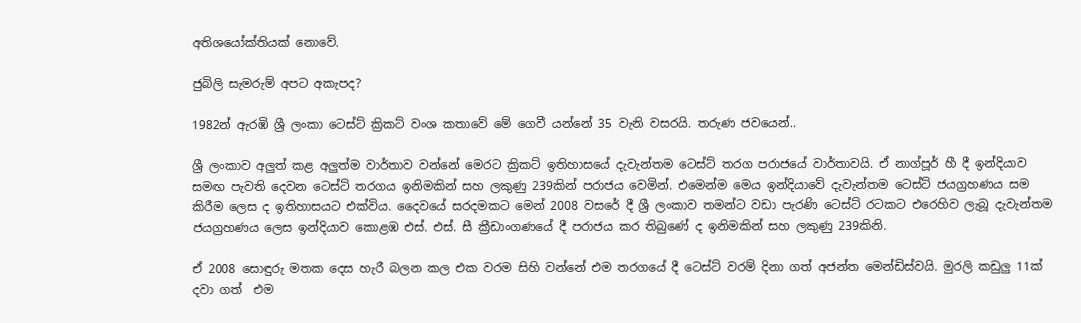අතිශයෝක්තියක් නොවේ.

ජුබිලි සැමරුම් අපට අකැපද?

1982න් ඇරඹි ශ්‍රී ලංකා ටෙස්ට් ක්‍රිකට් වංශ කතාවේ මේ ගෙවී යන්නේ 35 වැනි වසරයි. තරුණ ජවයෙන්..

ශ්‍රී ලංකාව අලුත් කළ අලුත්ම වාර්තාව වන්නේ මෙරට ක්‍රිකට් ඉතිහාසයේ දැවැන්තම ටෙස්ට් තරග පරාජයේ වාර්තාවයි. ඒ නාග්පූර් හී දී ඉන්දියාව සමඟ පැවති දෙවන ටෙස්ට් තරගය ඉනිමකින් සහ ලකුණු 239කින් පරාජය වෙමින්. එමෙන්ම මෙය ඉන්දියාවේ දැවැන්තම ටෙස්ට් ජයග්‍රහණය සම කිරීම ලෙස ද ඉතිහාසයට එක්විය. දෛවයේ සරදමකට මෙන් 2008 වසරේ දී ශ්‍රී ලංකාව තමන්ට වඩා පැරණි ටෙස්ට් රටකට එරෙහිව ලැබූ දැවැන්තම ජයග්‍රහණය ලෙස ඉන්දියාව කොළඹ එස්. එස්. සී ක්‍රීඩාංගණයේ දී පරාජය කර තිබුණේ ද ඉනිමකින් සහ ලකුණු 239කිනි.

ඒ 2008 සොඳුරු මතක දෙස හැරී බලන කල එක වරම සිහි වන්නේ එම තරගයේ දී ටෙස්ට් වරම් දිනා ගත් අජන්ත මෙන්ඩිස්වයි. මුරලි කඩුලු 11ක් දවා ගත්  එම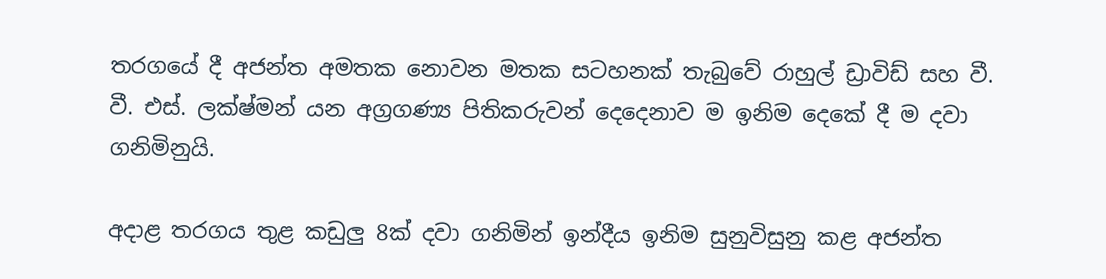තරගයේ දී අජන්ත අමතක නොවන මතක සටහනක් තැබුවේ රාහුල් ඩ්‍රාවිඩ් සහ වී. වී. එස්. ලක්ෂ්මන් යන අග්‍රගණ්‍ය පිතිකරුවන් දෙදෙනාව ම ඉනිම දෙකේ දී ම දවා ගනිමිනුයි.

අදාළ තරගය තුළ කඩුලු 8ක් දවා ගනිමින් ඉන්දීය ඉනිම සුනුවිසුනු කළ අජන්ත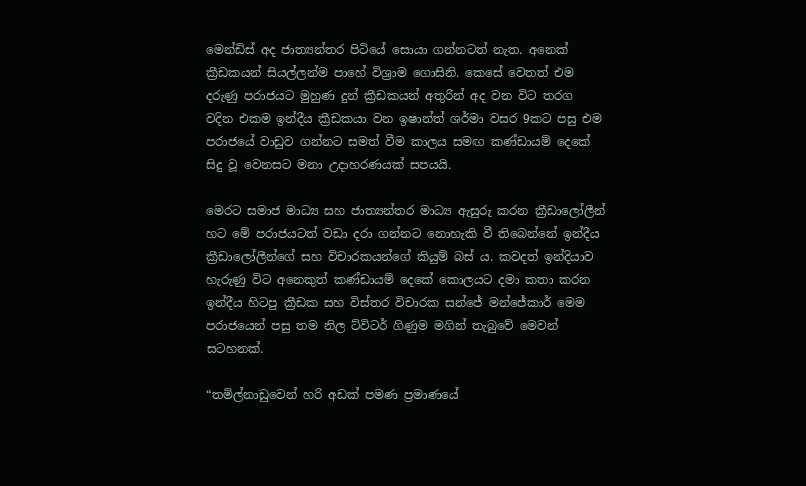මෙන්ඩිස් අද ජාත්‍යන්තර පිටියේ සොයා ගන්නටත් නැත. අනෙක් ක්‍රීඩකයන් සියල්ලන්ම පාහේ විශ්‍රාම ගොසිනි. කෙසේ වෙතත් එම දරුණු පරාජයට මුහුණ දුන් ක්‍රීඩකයන් අතුරින් අද වන විට තරග වදින එකම ඉන්දීය ක්‍රීඩකයා වන ඉෂාන්ත් ශර්මා වසර 9කට පසු එම පරාජයේ වාඩුව ගන්නට සමත් වීම කාලය සමඟ කණ්ඩායම් දෙකේ සිදු වූ වෙනසට මනා උදාහරණයක් සපයයි.

මෙරට සමාජ මාධ්‍ය සහ ජාත්‍යන්තර මාධ්‍ය ඇසුරු කරන ක්‍රීඩාලෝලීන් හට මේ පරාජයටත් වඩා දරා ගන්නට නොහැකි වී තිබෙන්නේ ඉන්දීය ක්‍රීඩාලෝලීන්ගේ සහ විචාරකයන්ගේ කියුම් බස් ය. කවදත් ඉන්දියාව හැරුණු විට අනෙකුත් කණ්ඩායම් දෙකේ කොලයට දමා කතා කරන ඉන්දීය හිටපු ක්‍රීඩක සහ විස්තර විචාරක සන්ජේ මන්ජේකාර් මෙම පරාජයෙන් පසු තම නිල ට්විටර් ගිණුම මගින් තැබුවේ මෙවන් සටහනක්.

“තමිල්නාඩුවෙන් හරි අඩක් පමණ ප්‍රමාණයේ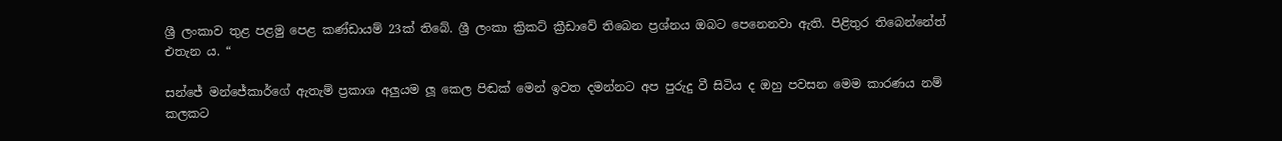ශ්‍රී ලංකාව තුළ පළමු පෙළ කණ්ඩායම් 23ක් තිබේ. ශ්‍රී ලංකා ක්‍රිකට් ක්‍රීඩාවේ තිබෙන ප්‍රශ්නය ඔබට පෙනෙනවා ඇති. පිළිතුර තිබෙන්නේත් එතැන ය. “

සන්ජේ මන්ජේකාර්ගේ ඇතැම් ප්‍රකාශ අලුයම ලූ කෙල පිඬක් මෙන් ඉවත දමන්නට අප පුරුදු වී සිටිය ද ඔහු පවසන මෙම කාරණය නම් කලකට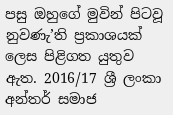පසු ඔහුගේ මුවින් පිටවූ නුවණැ’ති ප්‍රකාශයක් ලෙස පිළිගත යුතුව ඇත. 2016/17 ශ්‍රී ලංකා අන්තර් සමාජ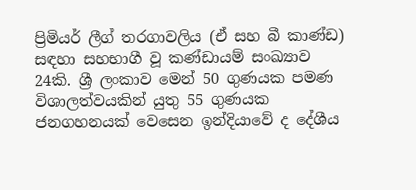ප්‍රිමියර් ලීග් තරගාවලිය (ඒ සහ බී කාණ්ඩ) සඳහා සහභාගී වූ කණ්ඩායම් සංඛ්‍යාව 24කි. ශ්‍රී ලංකාව මෙන් 50 ගුණයක පමණ විශාලත්වයකින් යුතු 55 ගුණයක ජනගහනයක් වෙසෙන ඉන්දියාවේ ද දේශීය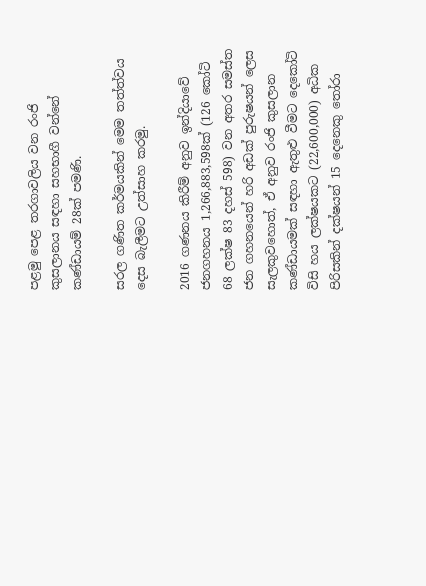පළමු පෙළ තරගාවලිය වන රංජි කුසලානය සඳහා සහභාගී වන්නේ කණ්ඩායම් 28ක් පමණි.

සරල ගණිත කර්මයකින් මෙම තත්ත්වය දෙස බැලීමට උත්සාහ කරමු.

2016 ගණනය කිරීම් අනුව ඉන්දියාවේ ජනගහනය 1,266,883,598ක් (126 කෝටි 68 ලක්ෂ 83 දහස් 598) වන අතර සමස්ත ජන ගහනයෙන් හරි අඩක් පුරුෂයන් ලෙස සැලකුවහොත්, ඒ අනුව රංජි කුසලාන කණ්ඩායමක් සඳහා ඇතුළු වීමට දෙකෝටි විසි හය ලක්ෂයකට (22,600,000) අධික පිරිසකින් දක්ෂයන් 15 දෙනෙකු තෝරා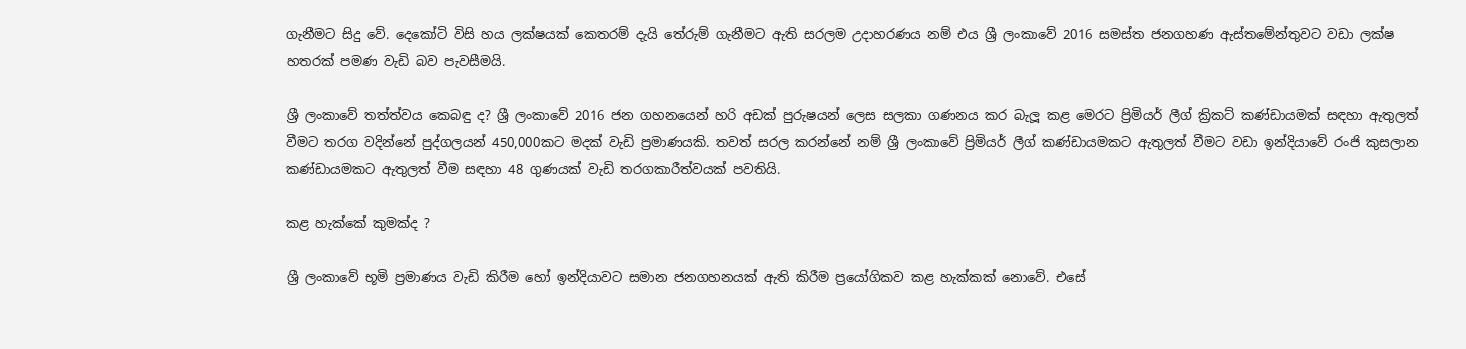ගැනීමට සිදු වේ. දෙකෝටි විසි හය ලක්ෂයක් කෙතරම් දැයි තේරුම් ගැනීමට ඇති සරලම උදාහරණය නම් එය ශ්‍රී ලංකාවේ 2016 සමස්ත ජනගහණ ඇස්තමේන්තුවට වඩා ලක්ෂ හතරක් පමණ වැඩි බව පැවසීමයි.

ශ්‍රී ලංකාවේ තත්ත්වය කෙබඳු ද? ශ්‍රී ලංකාවේ 2016 ජන ගහනයෙන් හරි අඩක් පුරුෂයන් ලෙස සලකා ගණනය කර බැලූ කළ මෙරට ප්‍රිමියර් ලීග් ක්‍රිකට් කණ්ඩායමක් සඳහා ඇතුලත් වීමට තරග වදින්නේ පුද්ගලයන් 450,000කට මදක් වැඩි ප්‍රමාණයකි. තවත් සරල කරන්නේ නම් ශ්‍රී ලංකාවේ ප්‍රිමියර් ලීග් කණ්ඩායමකට ඇතුලත් වීමට වඩා ඉන්දියාවේ රංජි කුසලාන කණ්ඩායමකට ඇතුලත් වීම සඳහා 48 ගුණයක් වැඩි තරගකාරීත්වයක් පවතියි.

කළ හැක්කේ කුමක්ද ?

ශ්‍රී ලංකාවේ භූමි ප්‍රමාණය වැඩි කිරීම හෝ ඉන්දියාවට සමාන ජනගහනයක් ඇති කිරීම ප්‍රයෝගිකව කළ හැක්කක් නොවේ. එසේ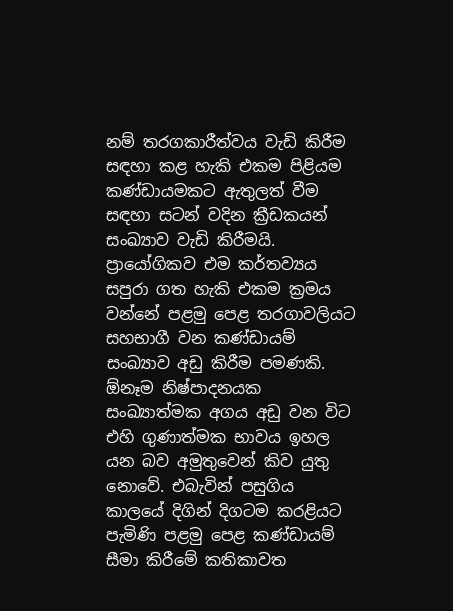නම් තරගකාරීත්වය වැඩි කිරීම සඳහා කළ හැකි එකම පිළියම කණ්ඩායමකට ඇතුලත් වීම සඳහා සටන් වදින ක්‍රීඩකයන් සංඛ්‍යාව වැඩි කිරීමයි.  ප්‍රායෝගිකව එම කර්තව්‍යය සපුරා ගත හැකි එකම ක්‍රමය වන්නේ පළමු පෙළ තරගාවලියට සහභාගී වන කණ්ඩායම් සංඛ්‍යාව අඩු කිරීම පමණකි. ඕනෑම නිෂ්පාදනයක සංඛ්‍යාත්මක අගය අඩු වන විට එහි ගුණාත්මක භාවය ඉහල යන බව අමුතුවෙන් කිව යුතු නොවේ. එබැවින් පසුගිය කාලයේ දිගින් දිගටම කරළියට පැමිණි පළමු පෙළ කණ්ඩායම් සීමා කිරීමේ කතිකාවත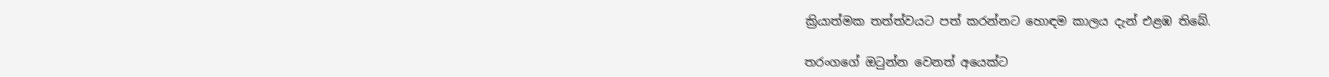ක්‍රියාත්මක තත්ත්වයට පත් කරන්නට හොඳම කාලය දැන් එළඹ තිබේ.

තරංගගේ ඔටුන්න වෙනත් අයෙක්ට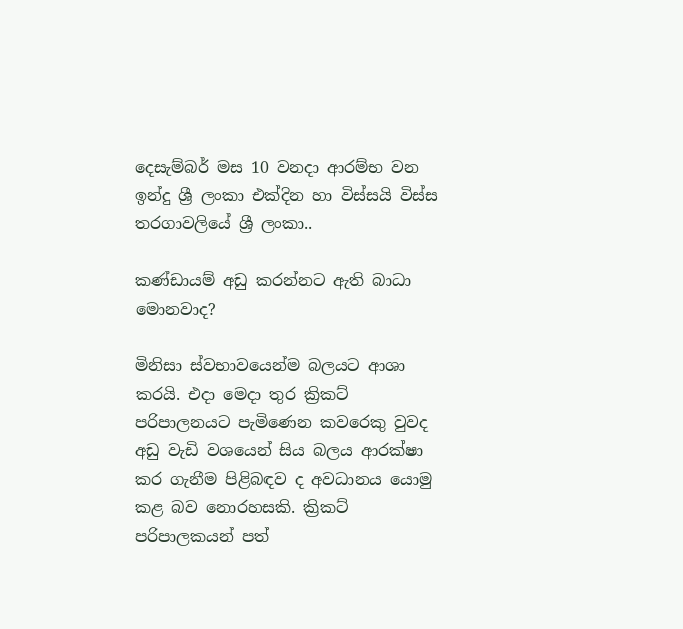දෙසැම්බර් මස 10 වනදා ආරම්භ වන ඉන්දු ශ්‍රී ලංකා එක්දින හා විස්සයි විස්ස තරගාවලියේ ශ්‍රී ලංකා..

කණ්ඩායම් අඩු කරන්නට ඇති බාධා මොනවාද?

මිනිසා ස්වභාවයෙන්ම බලයට ආශා කරයි. එදා මෙදා තුර ක්‍රිකට් පරිපාලනයට පැමිණෙන කවරෙකු වුවද අඩු වැඩි වශයෙන් සිය බලය ආරක්ෂා කර ගැනීම පිළිබඳව ද අවධානය යොමු කළ බව නොරහසකි. ක්‍රිකට් පරිපාලකයන් පත්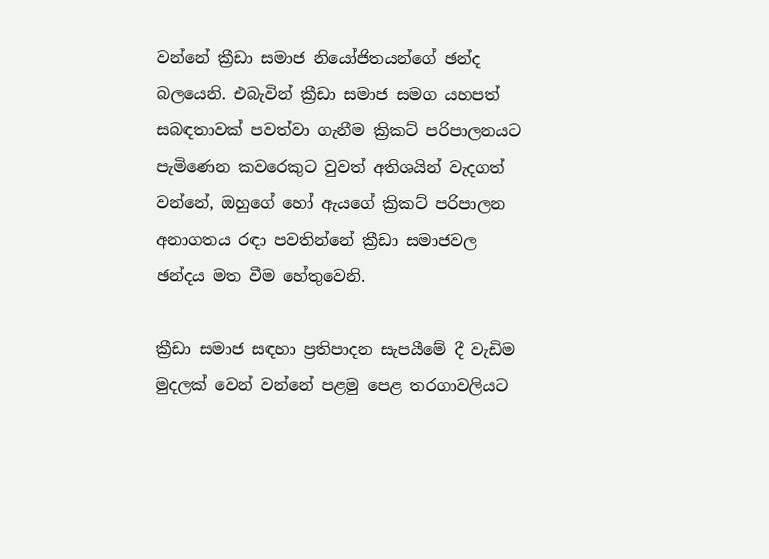වන්නේ ක්‍රීඩා සමාජ නියෝජිතයන්ගේ ඡන්ද බලයෙනි. එබැවින් ක්‍රීඩා සමාජ සමග යහපත් සබඳතාවක් පවත්වා ගැනීම ක්‍රිකට් පරිපාලනයට පැමිණෙන කවරෙකුට වුවත් අතිශයින් වැදගත් වන්නේ, ඔහුගේ හෝ ඇයගේ ක්‍රිකට් පරිපාලන අනාගතය රඳා පවතින්නේ ක්‍රීඩා සමාජවල ඡන්දය මත වීම හේතුවෙනි.

ක්‍රීඩා සමාජ සඳහා ප්‍රතිපාදන සැපයීමේ දී වැඩිම මුදලක් වෙන් වන්නේ පළමු පෙළ තරගාවලියට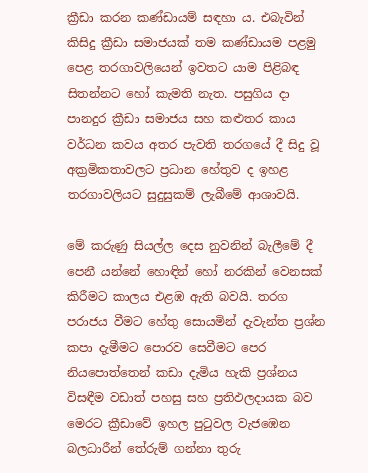ක්‍රීඩා කරන කණ්ඩායම් සඳහා ය. එබැවින් කිසිදු ක්‍රීඩා සමාජයක් තම කණ්ඩායම පළමු පෙළ තරගාවලියෙන් ඉවතට යාම පිළිබඳ සිතන්නට හෝ කැමති නැත. පසුගිය දා පානදුර ක්‍රීඩා සමාජය සහ කළුතර කාය වර්ධන කවය අතර පැවති තරගයේ දී සිදු වූ අක්‍රමිකතාවලට ප්‍රධාන හේතුව ද ඉහළ තරගාවලියට සුදුසුකම් ලැබීමේ ආශාවයි.

මේ කරුණු සියල්ල දෙස නුවනින් බැලීමේ දී පෙනී යන්නේ හොඳින් හෝ නරකින් වෙනසක් කිරීමට කාලය එළඹ ඇති බවයි. තරග පරාජය වීමට හේතු සොයමින් දැවැන්ත ප්‍රශ්න කපා දැමීමට පොරව සෙවීමට පෙර නියපොත්තෙන් කඩා දැමිය හැකි ප්‍රශ්නය විසඳීම වඩාත් පහසු සහ ප්‍රතිඵලදායක බව මෙරට ක්‍රීඩාවේ ඉහල පුටුවල වැජඹෙන බලධාරීන් තේරුම් ගන්නා තුරු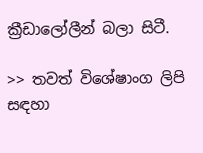ක්‍රීඩාලෝලීන් බලා සිටී.

>> තවත් විශේෂාංග ලිපි සඳහා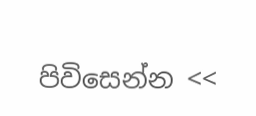පිවිසෙන්න <<